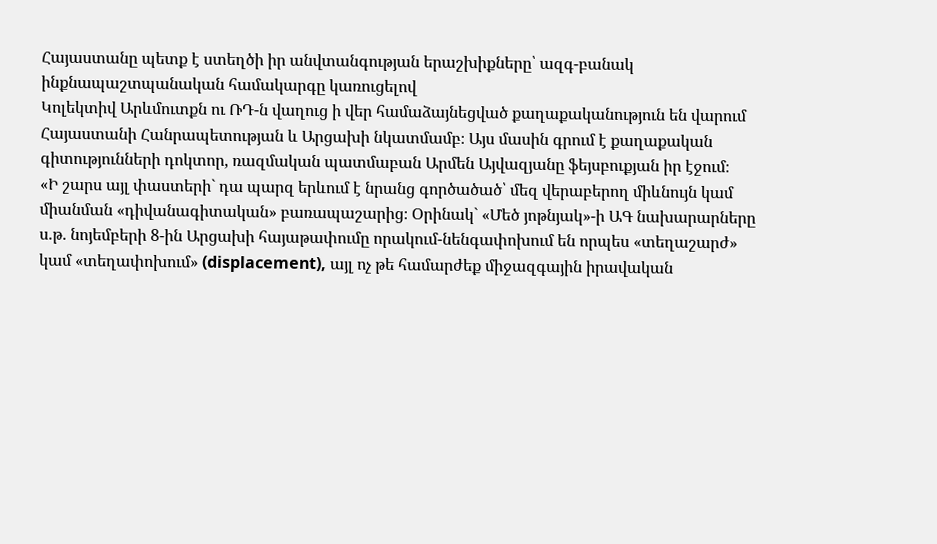Հայաստանը պետք է ստեղծի իր անվտանգության երաշխիքները՝ ազգ-բանակ ինքնապաշտպանական համակարգը կառուցելով
Կոլեկտիվ Արևմուտքն ու ՌԴ-ն վաղուց ի վեր համաձայնեցված քաղաքականություն են վարում Հայաստանի Հանրապետության և Արցախի նկատմամբ։ Այս մասին գրում է քաղաքական գիտությունների դոկտոր, ռազմական պատմաբան Արմեն Այվազյանը ֆեյսբուքյան իր էջում։
«Ի շարս այլ փաստերի` դա պարզ երևում է նրանց գործածած՝ մեզ վերաբերող միևնույն կամ միանման «դիվանագիտական» բառապաշարից։ Օրինակ` «Մեծ յոթնյակ»-ի ԱԳ նախարարները ս.թ. նոյեմբերի 8-ին Արցախի հայաթափումը որակում-նենգափոխում են որպես «տեղաշարժ» կամ «տեղափոխում» (displacement), այլ ոչ թե համարժեք միջազգային իրավական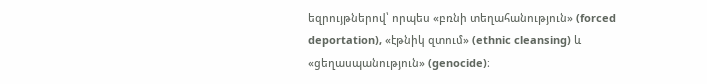եզրույթներով՝ որպես «բռնի տեղահանություն» (forced deportation), «էթնիկ զտում» (ethnic cleansing) և «ցեղասպանություն» (genocide)։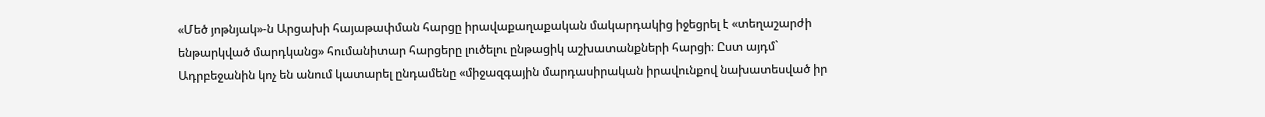«Մեծ յոթնյակ»-ն Արցախի հայաթափման հարցը իրավաքաղաքական մակարդակից իջեցրել է «տեղաշարժի ենթարկված մարդկանց» հումանիտար հարցերը լուծելու ընթացիկ աշխատանքների հարցի։ Ըստ այդմ` Ադրբեջանին կոչ են անում կատարել ընդամենը «միջազգային մարդասիրական իրավունքով նախատեսված իր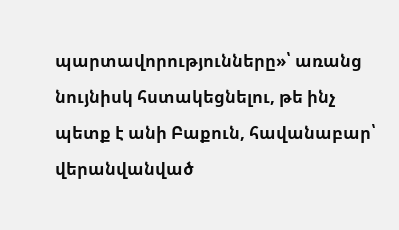պարտավորությունները»՝ առանց նույնիսկ հստակեցնելու, թե ինչ պետք է անի Բաքուն, հավանաբար՝ վերանվանված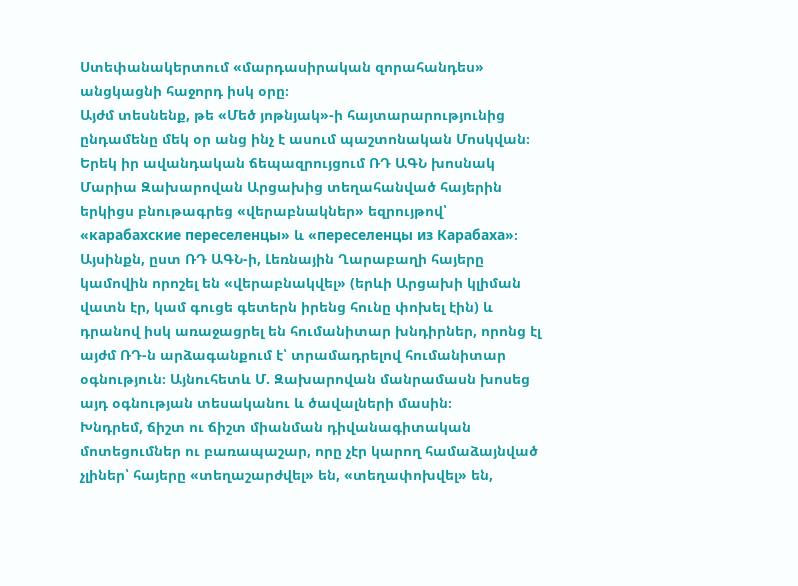Ստեփանակերտում «մարդասիրական զորահանդես» անցկացնի հաջորդ իսկ օրը։
Այժմ տեսնենք, թե «Մեծ յոթնյակ»-ի հայտարարությունից ընդամենը մեկ օր անց ինչ է ասում պաշտոնական Մոսկվան։ Երեկ իր ավանդական ճեպազրույցում ՌԴ ԱԳՆ խոսնակ Մարիա Զախարովան Արցախից տեղահանված հայերին երկիցս բնութագրեց «վերաբնակներ» եզրույթով՝ «карабахские переселенцы» և «переселенцы из Карабаха»։ Այսինքն, ըստ ՌԴ ԱԳՆ-ի, Լեռնային Ղարաբաղի հայերը կամովին որոշել են «վերաբնակվել» (երևի Արցախի կլիման վատն էր, կամ գուցե գետերն իրենց հունը փոխել էին) և դրանով իսկ առաջացրել են հումանիտար խնդիրներ, որոնց էլ այժմ ՌԴ-ն արձագանքում է՝ տրամադրելով հումանիտար օգնություն։ Այնուհետև Մ. Զախարովան մանրամասն խոսեց այդ օգնության տեսականու և ծավալների մասին։
Խնդրեմ, ճիշտ ու ճիշտ միանման դիվանագիտական մոտեցումներ ու բառապաշար, որը չէր կարող համաձայնված չլիներ՝ հայերը «տեղաշարժվել» են, «տեղափոխվել» են,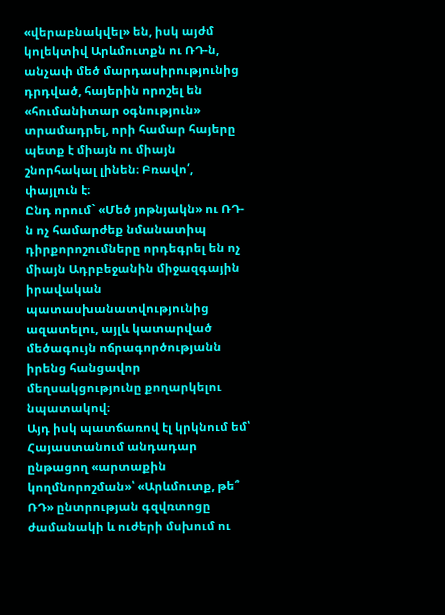«վերաբնակվել» են, իսկ այժմ կոլեկտիվ Արևմուտքն ու ՌԴ-ն, անչափ մեծ մարդասիրությունից դրդված, հայերին որոշել են «հումանիտար օգնություն» տրամադրել, որի համար հայերը պետք է միայն ու միայն շնորհակալ լինեն։ Բռավո՛, փայլուն է։
Ընդ որում` «Մեծ յոթնյակն» ու ՌԴ-ն ոչ համարժեք նմանատիպ դիրքորոշումները որդեգրել են ոչ միայն Ադրբեջանին միջազգային իրավական պատասխանատվությունից ազատելու, այլև կատարված մեծագույն ոճրագործությանն իրենց հանցավոր մեղսակցությունը քողարկելու նպատակով։
Այդ իսկ պատճառով էլ կրկնում եմ՝ Հայաստանում անդադար ընթացող «արտաքին կողմնորոշման»՝ «Արևմուտք, թե՞ ՌԴ» ընտրության գզվռտոցը ժամանակի և ուժերի մսխում ու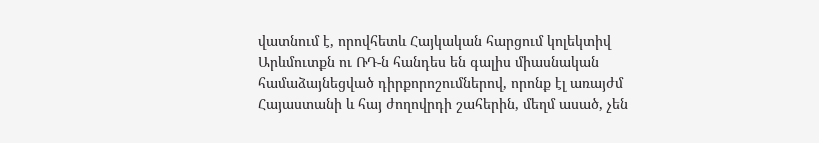վատնում է, որովհետև Հայկական հարցում կոլեկտիվ Արևմուտքն ու ՌԴ-ն հանդես են գալիս միասնական համաձայնեցված դիրքորոշումներով, որոնք էլ առայժմ Հայաստանի և հայ ժողովրդի շահերին, մեղմ ասած, չեն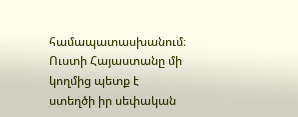համապատասխանում։
Ուստի Հայաստանը մի կողմից պետք է ստեղծի իր սեփական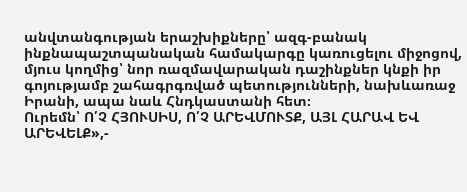անվտանգության երաշխիքները՝ ազգ-բանակ ինքնապաշտպանական համակարգը կառուցելու միջոցով, մյուս կողմից՝ նոր ռազմավարական դաշինքներ կնքի իր գոյությամբ շահագրգռված պետությունների, նախևառաջ Իրանի, ապա նաև Հնդկաստանի հետ։
Ուրեմն՝ Ո՛Չ ՀՅՈՒՍԻՍ, Ո՛Չ ԱՐԵՎՄՈՒՏՔ, ԱՅԼ ՀԱՐԱՎ ԵՎ ԱՐԵՎԵԼՔ»,-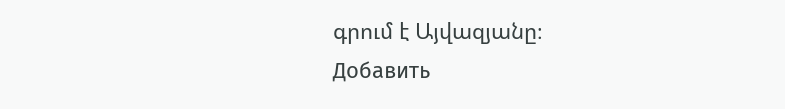գրում է Այվազյանը։
Добавить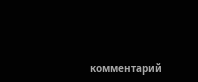комментарий